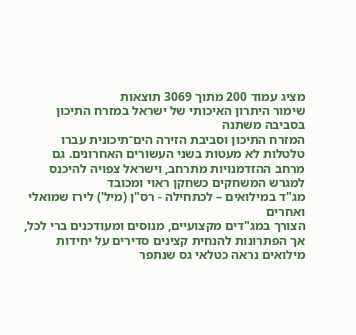מציג עמוד 200 מתוך 3069 תוצאות
שימור היתרון האיכותי של ישראל במזרח התיכון בסביבה משתנה
המזרח התיכון וסביבת הזירה הים־תיכונית עברו טלטלות לא מעטות בשני העשורים האחרונים. גם מרחב ההזדמנויות מתרחב, וישראל צפויה להיכנס למגרש המשחקים כשחקן ראוי ומכובד
מג"ד במילואים – לכתחילה - רס"ן (מיל') לירז שמואלי ואחרים
הצורך במג"דים מקצועיים, מנוסים ומעודכנים ברי לכל, אך הפתרונות להנחית קצינים סדירים על יחידות מילואים נראה כטלאי גס שנתפר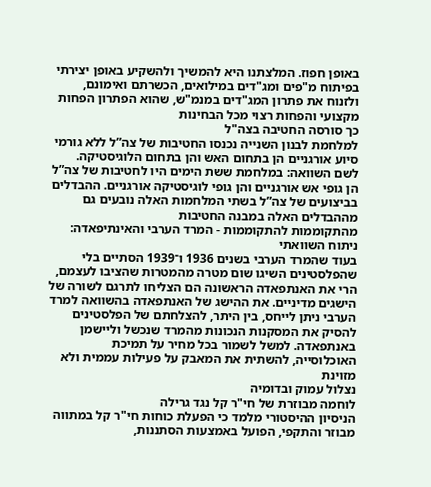באופן חפוז. המלצתנו היא להמשיך ולהשקיע באופן יצירתי בפיתוח מ"פים ומג"דים במילואים, הכשרתם ואימונם, ולזנוח את פתרון המג"דים במנמ"ש, שהוא הפתרון הפחות מקצועי והפחות רצוי מכל הבחינות
כך סורסה החטיבה בצה"ל
למלחמת לבנון השנייה נכנסו החטיבות של צה”ל ללא גורמי סיוע אורגניים הן בתחום האש והן בתחום הלוגיסטיקה. לשם השוואה: במלחמת ששת הימים היו לחטיבות של צה”ל הן גופי אש אורגניים והן גופי לוגיסטיקה אורגניים. ההבדלים בביצועים של צה”ל בשתי המלחמות האלה נובעים גם מההבדלים האלה במבנה החטיבות
מהתקוממות להתקוממות - המרד הערבי והאינתיפאדה: ניתוח השוואתי
בעוד שהמרד הערבי בשנים 1936 ו־1939 הסתיים בלי שהפלסטינים השיגו שום מטרה מהמטרות שהציבו לעצמם, הרי את האנתפאדה הראשונה הם הצליחו לתרגם לשורה של הישגים מדיניים. את ההישג של האנתפאדה בהשוואה למרד הערבי ניתן לייחס, בין היתר, להצלחתם של הפלסטינים להסיק את המסקנות הנכונות מהמרד שנכשל וליישמן באנתפאדה. למשל לשמור בכל מחיר על תמיכת האוכלוסייה, להשתית את המאבק על פעילות עממית ולא מזוינת
נצלול עמוק ובדומיה
לוחמה מבוזרת של חי"ר קל נגד גרילה
הניסיון ההיסטורי מלמד כי הפעלת כוחות חי"ר קל במתווה מבוזר והתקפי, הפועל באמצעות הסתננות,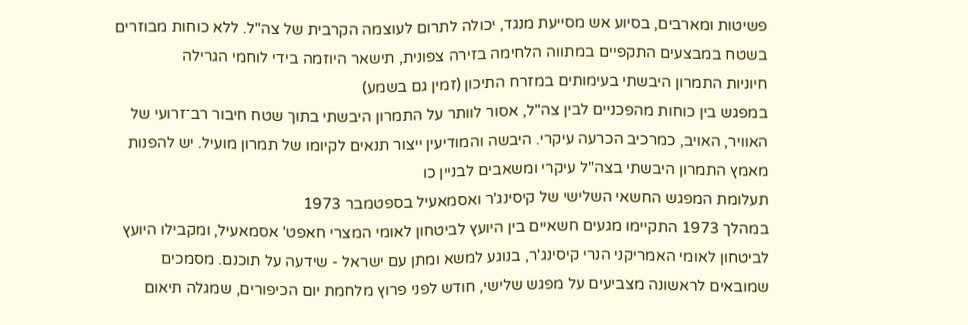פשיטות ומארבים, בסיוע אש מסייעת מנגד, יכולה לתרום לעוצמה הקרבית של צה"ל. ללא כוחות מבוזרים בשטח במבצעים התקפיים במתווה הלחימה בזירה צפונית, תישאר היוזמה בידי לוחמי הגרילה
חיוניות התמרון היבשתי בעימותים במזרח התיכון (זמין גם בשמע)
במפגש בין כוחות מהפכניים לבין צה"ל, אסור לוותר על התמרון היבשתי בתוך שטח חיבור רב־זרועי של האוויר, האויב, כמרכיב הכרעה עיקרי. היבשה והמודיעין ייצור תנאים לקיומו של תמרון מועיל. יש להפנות מאמץ התמרון היבשתי בצה"ל עיקרי ומשאבים לבניין כו
תעלומת המפגש החשאי השלישי של קיסינג'ר ואסמאעיל בספטמבר 1973
במהלך 1973 התקיימו מגעים חשאיים בין היועץ לביטחון לאומי המצרי חאפט' אסמאעיל, ומקבילו היועץ לביטחון לאומי האמריקני הנרי קיסינג'ר, בנוגע למשא ומתן עם ישראל - שידעה על תוכנם. מסמכים שמובאים לראשונה מצביעים על מפגש שלישי, חודש לפני פרוץ מלחמת יום הכיפורים, שמגלה תיאום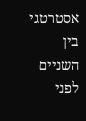אסטרטגי בין השניים לפני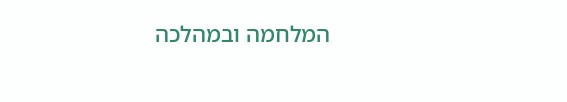המלחמה ובמהלכה